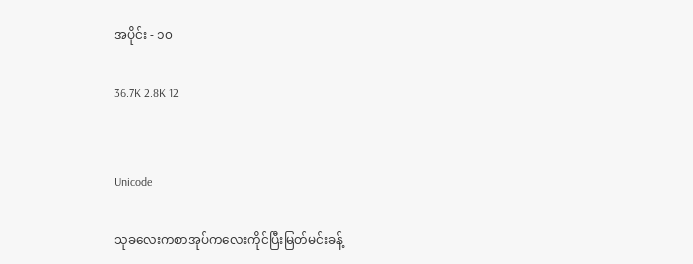အပိုင်း - ၁၀

36.7K 2.8K 12


Unicode

သုခလေးကစာအုပ်ကလေးကိုင်ပြီးမြတ်မင်းခန့်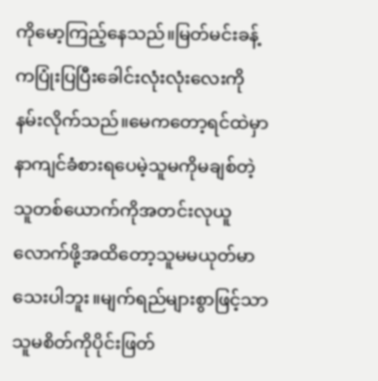ကိုမော့ကြည့်နေသည်။မြတ်မင်းခန့်ကပြုံးပြပြီးခေါင်းလုံးလုံးလေးကိုနမ်းလိုက်သည်။မေက‌တော့ရင်ထဲမှာနာကျင်ခံစားရပေမဲ့သူမကိုမချစ်တဲ့သူတစ်ယောက်ကိုအတင်းလုယူလောက်ဖို့အထိတော့သူမမယုတ်မာသေးပါဘူး။မျက်ရည်များစွာဖြင့်သာသူမစိတ်ကိုပိုင်းဖြတ်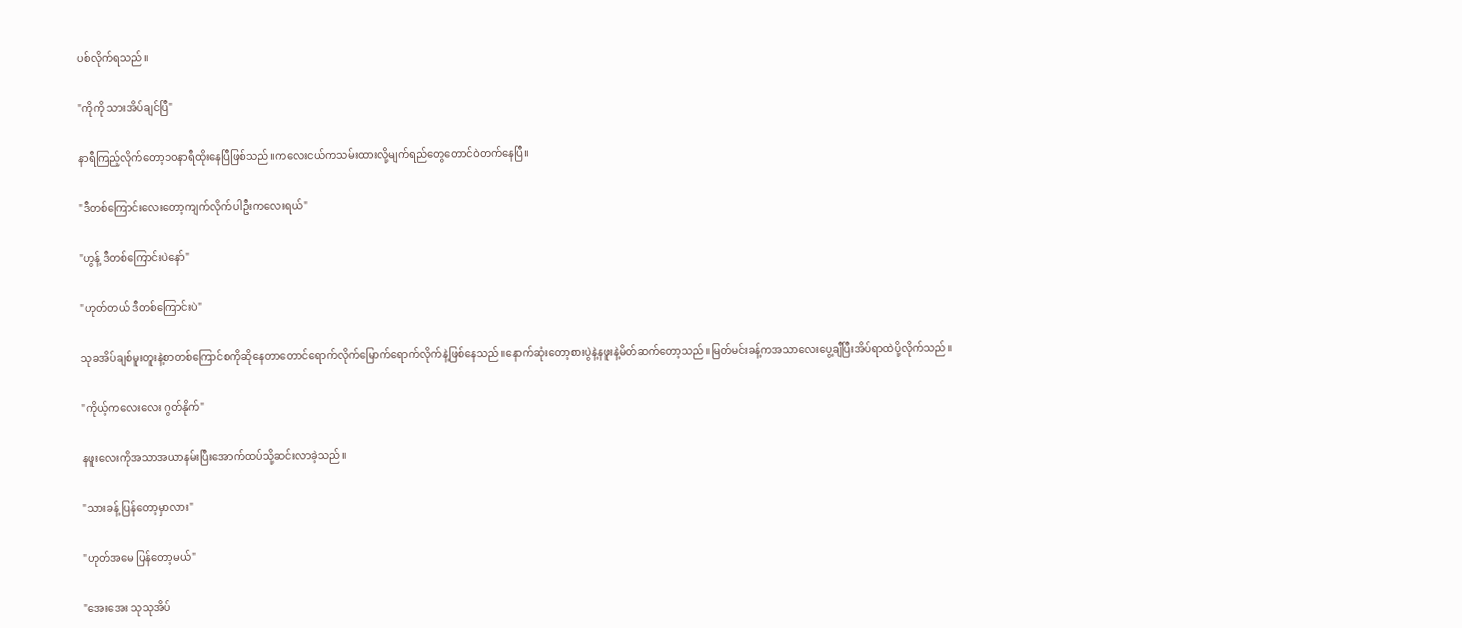ပစ်လိုက်ရသည်။

"ကိုကို သားအိပ်ချင်ပြီ"

နာရီကြည့်လိုက်တော့၁၀နာရီထိုးနေပြီဖြစ်သည်။ကလေးငယ်ကသမ်းထားလို့မျက်ရည်တွေတောင်ဝဲတက်နေပြီ။

"ဒီတစ်ကြောင်းလေးတော့ကျက်လိုက်ပါဦးကလေးရယ်"

"ဟွန့် ဒီတစ်ကြောင်းပဲနော်"

"ဟုတ်တယ် ဒီတစ်ကြောင်းပဲ"

သုခအိပ်ချစ်မူးတူးနဲ့စာတစ်ကြောင်စကိုဆိုနေတာတောင်ရောက်လိုက်မြောက်ရောက်လိုက်နဲ့ဖြစ်နေသည်။နောက်ဆုံးတော့စားပွဲနဲ့နဖူးနဲ့မိတ်ဆက်တော့သည်။မြတ်မင်းခန့်ကအသာလေးပွေ့ချီပြီးအိပ်ရာထဲပို့လိုက်သည်။

"ကိုယ့်ကလေးလေး ဂွတ်နိုက်"

နဖူးလေးကိုအသာအယာနမ်းပြီးအောက်ထပ်သို့ဆင်းလာခဲ့သည်။

"သားခန့် ပြန်တော့မှာလား"

"ဟုတ်အမေ ပြန်တော့မယ်"

"အေးအေး သုသုအိပ်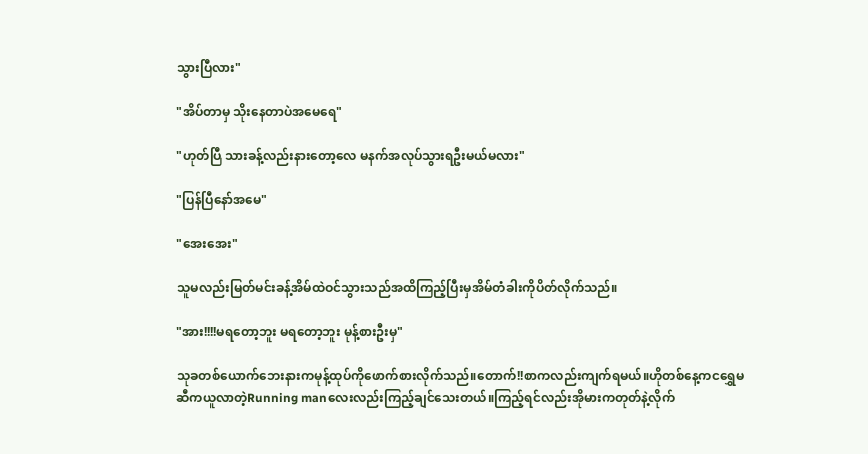သွားပြီလား"

"အိပ်တာမှ သိုးနေတာပဲအမေရေ"

"ဟုတ်ပြီ သားခန့်လည်းနားတော့လေ မနက်အလုပ်သွားရဦးမယ်မလား"

"ပြန်ပြီနော်အမေ"

"အေးအေး"

သူမလည်းမြတ်မင်းခန့်အိမ်ထဲဝင်သွားသည်အထိကြည့်ပြီးမှအိမ်တံခါးကိုပိတ်လိုက်သည်။

"အား!!!!မရတော့ဘူး မရတော့ဘူး မုန့်စားဦးမှ"

သုခတစ်ယောက်ဘေးနားကမုန့်ထုပ်ကိုဖောက်စားလိုက်သည်။တောက်!!စာကလည်းကျက်ရမယ်။ဟိုတစ်နေ့ကငရွှေမဆီကယူလာတဲ့Running manလေးလည်းကြည့်ချင်သေးတယ်။ကြည့်ရင်လည်းအိုမားကတုတ်နဲ့လိုက်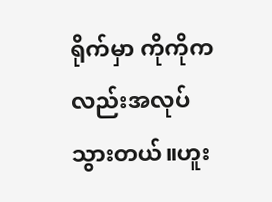ရိုက်မှာ ကိုကိုကလည်းအလုပ်သွားတယ်။ဟူး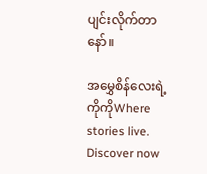ပျင်းလိုက်တာနော်။

အမွှေစိန်လေးရဲ့ကိုကိုWhere stories live. Discover now